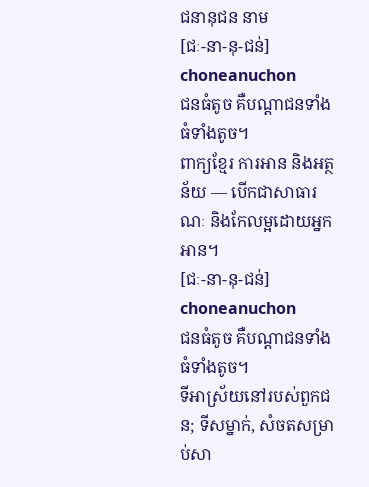ជនានុជន នាម
[ជៈ-នា-នុ-ជន់] choneanuchon
ជនធំតូច គឺបណ្ដាជនទាំងធំទាំងតូច។
ពាក្យខ្មែរ ការអាន និងអត្ថន័យ — បើកជាសាធារណៈ និងកែលម្អដោយអ្នកអាន។
[ជៈ-នា-នុ-ជន់] choneanuchon
ជនធំតូច គឺបណ្ដាជនទាំងធំទាំងតូច។
ទីអាស្រ័យនៅរបស់ពួកជន; ទីសម្នាក់, សំចតសម្រាប់សា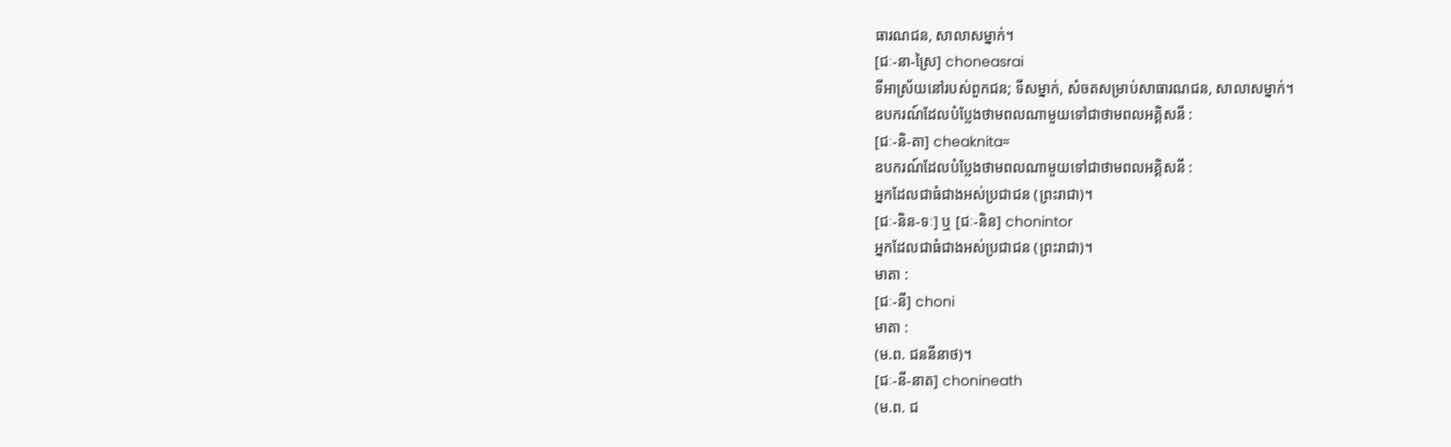ធារណជន, សាលាសម្នាក់។
[ជៈ-នា-ស្រៃ] choneasrai
ទីអាស្រ័យនៅរបស់ពួកជន; ទីសម្នាក់, សំចតសម្រាប់សាធារណជន, សាលាសម្នាក់។
ឧបករណ៍ដែលបំប្លែងថាមពលណាមួយទៅជាថាមពលអគ្គិសនី :
[ជៈ-និ-តា] cheaknita≈
ឧបករណ៍ដែលបំប្លែងថាមពលណាមួយទៅជាថាមពលអគ្គិសនី :
អ្នកដែលជាធំជាងអស់ប្រជាជន (ព្រះរាជា)។
[ជៈ-និន-ទៈ] ឬ [ជៈ-និន] chonintor
អ្នកដែលជាធំជាងអស់ប្រជាជន (ព្រះរាជា)។
មាតា :
[ជៈ-នី] choni
មាតា :
(ម.ព. ជននីនាថ)។
[ជៈ-នី-នាត] chonineath
(ម.ព. ជ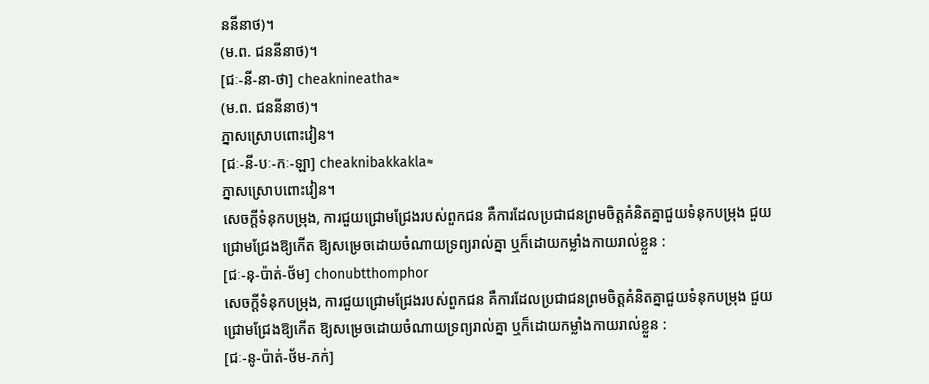ននីនាថ)។
(ម.ព. ជននីនាថ)។
[ជៈ-នី-នា-ថា] cheaknineatha≈
(ម.ព. ជននីនាថ)។
ភ្នាសស្រោបពោះវៀន។
[ជៈ-នី-បៈ-កៈ-ឡា] cheaknibakkakla≈
ភ្នាសស្រោបពោះវៀន។
សេចក្ដីទំនុកបម្រុង, ការជួយជ្រោមជ្រែងរបស់ពួកជន គឺការដែលប្រជាជនព្រមចិត្តគំនិតគ្នាជួយទំនុកបម្រុង ជួយជ្រោមជ្រែងឱ្យកើត ឱ្យសម្រេចដោយចំណាយទ្រព្យរាល់គ្នា ឬក៏ដោយកម្លាំងកាយរាល់ខ្លួន :
[ជៈ-នុ-ប៉ាត់-ថ័ម] chonubtthomphor
សេចក្ដីទំនុកបម្រុង, ការជួយជ្រោមជ្រែងរបស់ពួកជន គឺការដែលប្រជាជនព្រមចិត្តគំនិតគ្នាជួយទំនុកបម្រុង ជួយជ្រោមជ្រែងឱ្យកើត ឱ្យសម្រេចដោយចំណាយទ្រព្យរាល់គ្នា ឬក៏ដោយកម្លាំងកាយរាល់ខ្លួន :
[ជៈ-នូ-ប៉ាត់-ថ័ម-ភក់]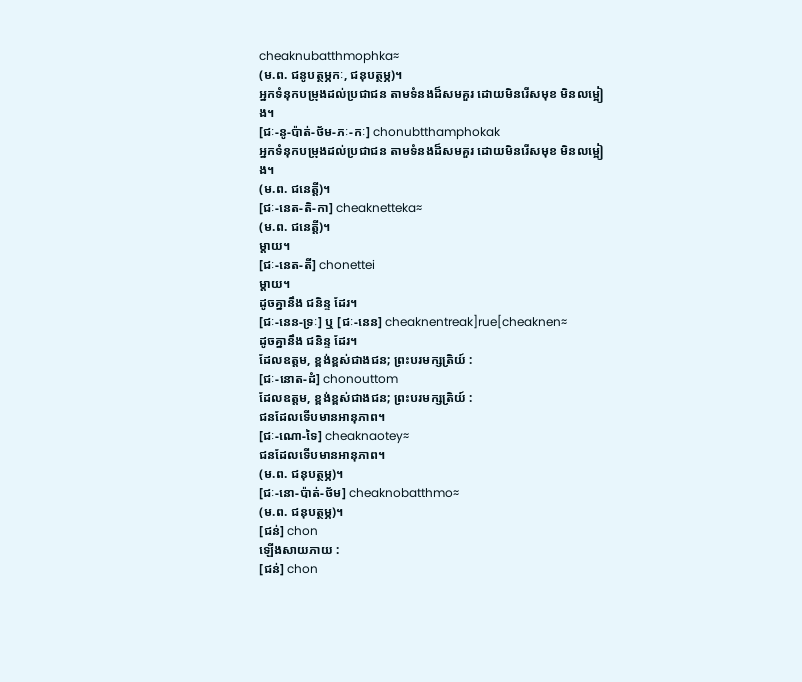cheaknubatthmophka≈
(ម.ព. ជនូបត្ថម្ភកៈ, ជនុបត្ថម្ភ)។
អ្នកទំនុកបម្រុងដល់ប្រជាជន តាមទំនងដ៏សមគួរ ដោយមិនរើសមុខ មិនលម្អៀង។
[ជៈ-នូ-ប៉ាត់-ថ័ម-ភៈ-កៈ] chonubtthamphokak
អ្នកទំនុកបម្រុងដល់ប្រជាជន តាមទំនងដ៏សមគួរ ដោយមិនរើសមុខ មិនលម្អៀង។
(ម.ព. ជនេត្តី)។
[ជៈ-នេត-តិ-កា] cheaknetteka≈
(ម.ព. ជនេត្តី)។
ម្ដាយ។
[ជៈ-នេត-តី] chonettei
ម្ដាយ។
ដូចគ្នានឹង ជនិន្ទ ដែរ។
[ជៈ-នេន-ទ្រៈ] ឬ [ជៈ-នេន] cheaknentreak]rue[cheaknen≈
ដូចគ្នានឹង ជនិន្ទ ដែរ។
ដែលឧត្តម, ខ្ពង់ខ្ពស់ជាងជន; ព្រះបរមក្សត្រិយ៍ :
[ជៈ-នោត-ដំ] chonouttom
ដែលឧត្តម, ខ្ពង់ខ្ពស់ជាងជន; ព្រះបរមក្សត្រិយ៍ :
ជនដែលទើបមានអានុភាព។
[ជៈ-ណោ-ទៃ] cheaknaotey≈
ជនដែលទើបមានអានុភាព។
(ម.ព. ជនុបត្ថម្ភ)។
[ជៈ-នោ-ប៉ាត់-ថ័ម] cheaknobatthmo≈
(ម.ព. ជនុបត្ថម្ភ)។
[ជន់] chon
ឡើងសាយភាយ :
[ជន់] chon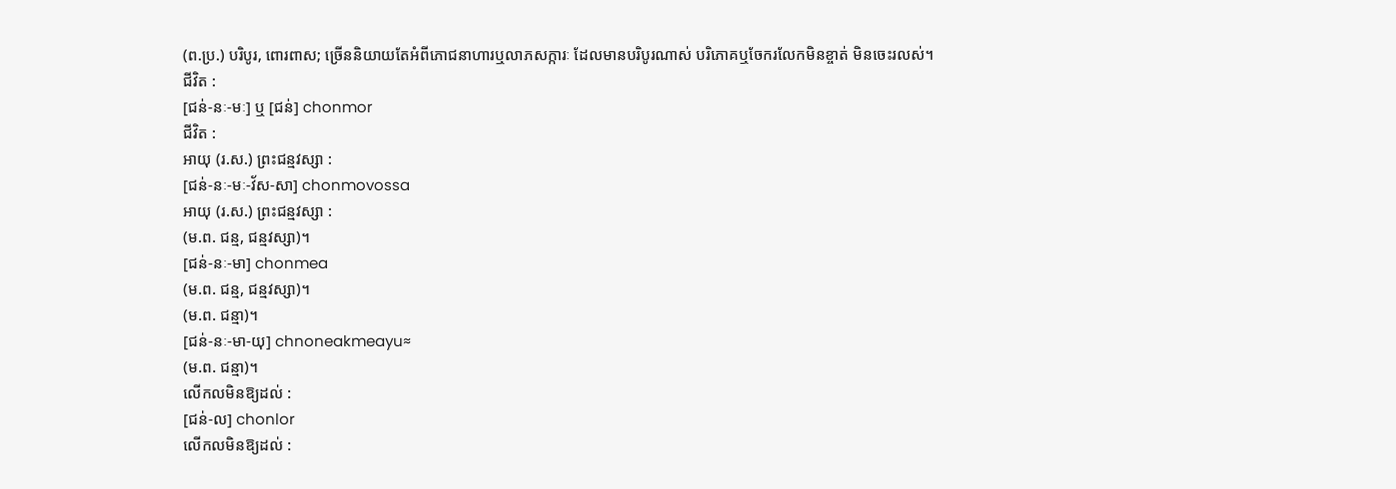(ព.ប្រ.) បរិបូរ, ពោរពាស; ច្រើននិយាយតែអំពីភោជនាហារឬលាភសក្ការៈ ដែលមានបរិបូរណាស់ បរិភោគឬចែករលែកមិនខ្ចាត់ មិនចេះរលស់។
ជីវិត :
[ជន់-នៈ-មៈ] ឬ [ជន់] chonmor
ជីវិត :
អាយុ (រ.ស.) ព្រះជន្មវស្សា :
[ជន់-នៈ-មៈ-វ័ស-សា] chonmovossa
អាយុ (រ.ស.) ព្រះជន្មវស្សា :
(ម.ព. ជន្ម, ជន្មវស្សា)។
[ជន់-នៈ-មា] chonmea
(ម.ព. ជន្ម, ជន្មវស្សា)។
(ម.ព. ជន្មា)។
[ជន់-នៈ-មា-យុ] chnoneakmeayu≈
(ម.ព. ជន្មា)។
លើកលមិនឱ្យដល់ :
[ជន់-ល] chonlor
លើកលមិនឱ្យដល់ :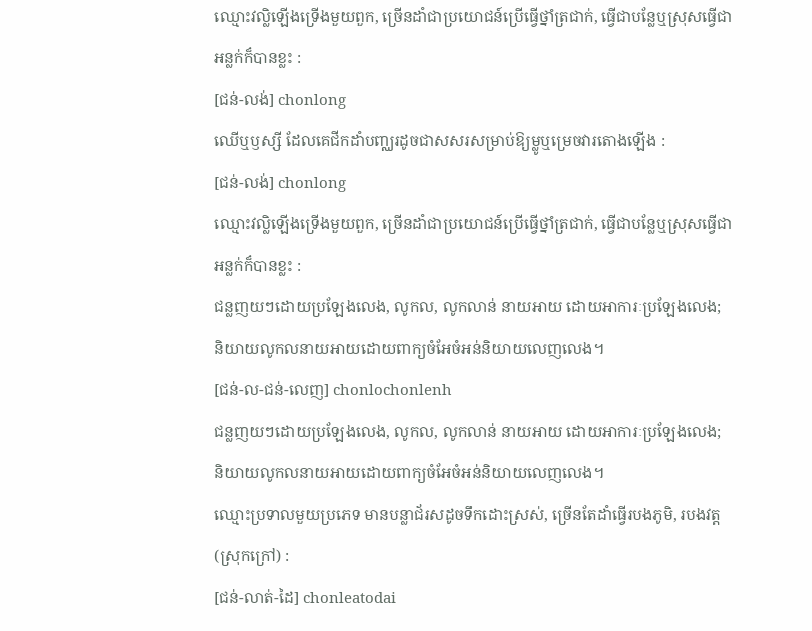ឈ្មោះវល្លិឡើងទ្រើងមួយពួក, ច្រើនដាំជាប្រយោជន៍ប្រើធ្វើថ្នាំត្រជាក់, ធ្វើជាបន្លែឬស្រុសធ្វើជាអន្លក់ក៏បានខ្លះ :
[ជន់-លង់] chonlong
ឈើឬឫស្សី ដែលគេជីកដាំបញ្ឈរដូចជាសសរសម្រាប់ឱ្យម្លូឬម្រេចវារតោងឡើង :
[ជន់-លង់] chonlong
ឈ្មោះវល្លិឡើងទ្រើងមួយពួក, ច្រើនដាំជាប្រយោជន៍ប្រើធ្វើថ្នាំត្រជាក់, ធ្វើជាបន្លែឬស្រុសធ្វើជាអន្លក់ក៏បានខ្លះ :
ជន្លញយៗដោយប្រឡែងលេង, លូកល, លូកលាន់ នាយអាយ ដោយអាការៈប្រឡែងលេង; និយាយលូកលនាយអាយដោយពាក្យចំអែចំអន់និយាយលេញលេង។
[ជន់-ល-ជន់-លេញ] chonlochonlenh
ជន្លញយៗដោយប្រឡែងលេង, លូកល, លូកលាន់ នាយអាយ ដោយអាការៈប្រឡែងលេង; និយាយលូកលនាយអាយដោយពាក្យចំអែចំអន់និយាយលេញលេង។
ឈ្មោះប្រទាលមួយប្រភេទ មានបន្លាជ័រសដូចទឹកដោះស្រស់, ច្រើនតែដាំធ្វើរបងភូមិ, របងវត្ត (ស្រុកក្រៅ) :
[ជន់-លាត់-ដៃ] chonleatodai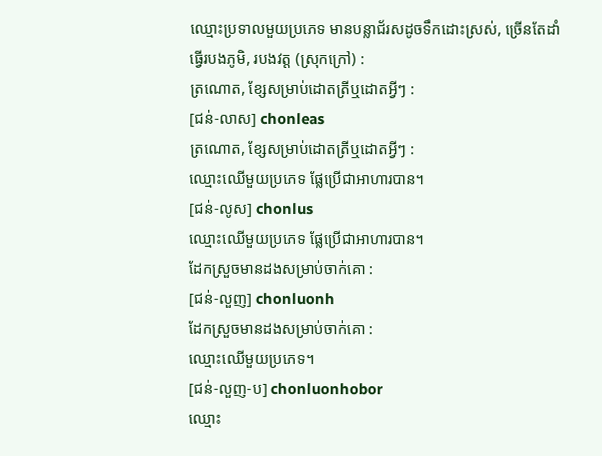ឈ្មោះប្រទាលមួយប្រភេទ មានបន្លាជ័រសដូចទឹកដោះស្រស់, ច្រើនតែដាំធ្វើរបងភូមិ, របងវត្ត (ស្រុកក្រៅ) :
ត្រណោត, ខ្សែសម្រាប់ដោតត្រីឬដោតអ្វីៗ :
[ជន់-លាស] chonleas
ត្រណោត, ខ្សែសម្រាប់ដោតត្រីឬដោតអ្វីៗ :
ឈ្មោះឈើមួយប្រភេទ ផ្លែប្រើជាអាហារបាន។
[ជន់-លូស] chonlus
ឈ្មោះឈើមួយប្រភេទ ផ្លែប្រើជាអាហារបាន។
ដែកស្រួចមានដងសម្រាប់ចាក់គោ :
[ជន់-លួញ] chonluonh
ដែកស្រួចមានដងសម្រាប់ចាក់គោ :
ឈ្មោះឈើមួយប្រភេទ។
[ជន់-លួញ-ប] chonluonhobor
ឈ្មោះ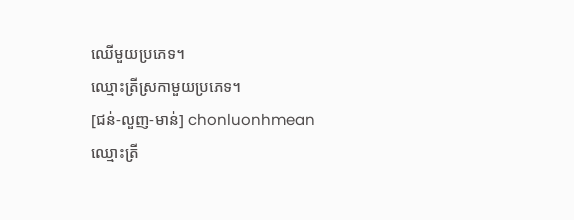ឈើមួយប្រភេទ។
ឈ្មោះត្រីស្រកាមួយប្រភេទ។
[ជន់-លួញ-មាន់] chonluonhmean
ឈ្មោះត្រី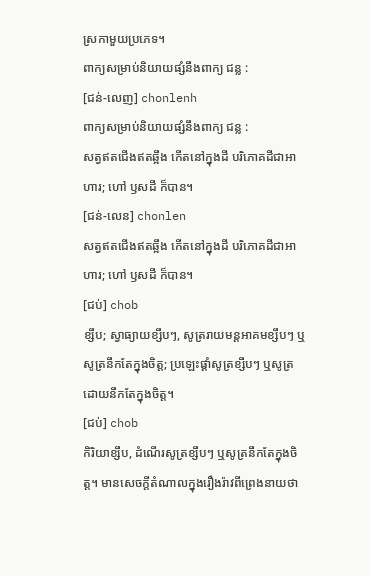ស្រកាមួយប្រភេទ។
ពាក្យសម្រាប់និយាយផ្សំនឹងពាក្យ ជន្ល :
[ជន់-លេញ] chonlenh
ពាក្យសម្រាប់និយាយផ្សំនឹងពាក្យ ជន្ល :
សត្វឥតជើងឥតឆ្អឹង កើតនៅក្នុងដី បរិភោគដីជាអាហារ; ហៅ ឫសដី ក៏បាន។
[ជន់-លេន] chonlen
សត្វឥតជើងឥតឆ្អឹង កើតនៅក្នុងដី បរិភោគដីជាអាហារ; ហៅ ឫសដី ក៏បាន។
[ជប់] chob
ខ្សឹប; ស្វាធ្យាយខ្សឹបៗ, សូត្ររាយមន្តអាគមខ្សឹបៗ ឬសូត្រនឹកតែក្នុងចិត្ត; ប្រឡេះផ្គាំសូត្រខ្សឹបៗ ឬសូត្រដោយនឹកតែក្នុងចិត្ត។
[ជប់] chob
កិរិយាខ្សឹប, ដំណើរសូត្រខ្សឹបៗ ឬសូត្រនឹកតែក្នុងចិត្ត។ មានសេចក្ដីតំណាលក្នុងរឿងរ៉ាវពីព្រេងនាយថា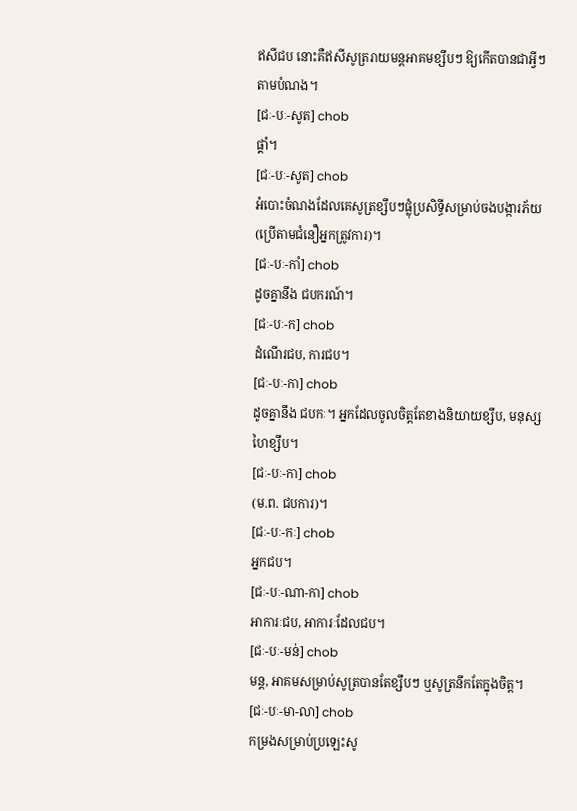ឥសីជប នោះគឺឥសីសូត្ររាយមន្តអាគមខ្សឹបៗ ឱ្យកើតបានជាអ្វីៗ តាមបំណង។
[ជៈ-បៈ-សូត] chob
ផ្គាំ។
[ជៈ-បៈ-សូត] chob
អំបោះចំណងដែលគេសូត្រខ្សឹបៗផ្លុំប្រសិទ្ធីសម្រាប់ចងបង្ការភ័យ (ប្រើតាមជំនឿអ្នកត្រូវការ)។
[ជៈ-បៈ-កាំ] chob
ដូចគ្នានឹង ជបករណ៍។
[ជៈ-បៈ-ក] chob
ដំណើរជប, ការជប។
[ជៈ-បៈ-កា] chob
ដូចគ្នានឹង ជបកៈ។ អ្នកដែលចូលចិត្តតែខាងនិយាយខ្សឹប, មនុស្សហៃខ្សឹប។
[ជៈ-បៈ-កា] chob
(ម.ព. ជបការ)។
[ជៈ-បៈ-កៈ] chob
អ្នកជប។
[ជៈ-បៈ-ណា-កា] chob
អាការៈជប, អាការៈដែលជប។
[ជៈ-បៈ-មន់] chob
មន្ត, អាគមសម្រាប់សូត្របានតែខ្សឹបៗ ឬសូត្រនឹកតែក្នុងចិត្ត។
[ជៈ-បៈ-មា-លា] chob
កម្រងសម្រាប់ប្រឡេះសូ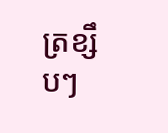ត្រខ្សឹបៗ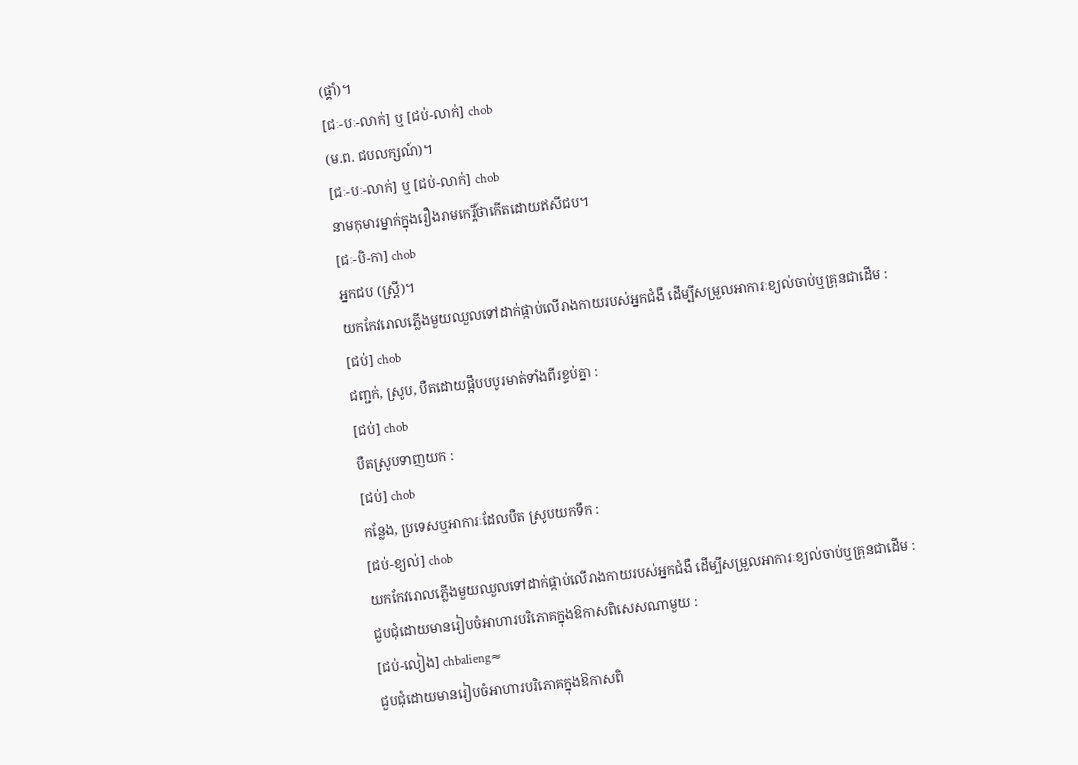(ផ្គាំ)។
[ជៈ-បៈ-លាក់] ឬ [ជប់-លាក់] chob
(ម.ព. ជបលក្សណ៍)។
[ជៈ-បៈ-លាក់] ឬ [ជប់-លាក់] chob
នាមកុមារម្នាក់ក្នុងរឿងរាមកេរ្តិ៍ថាកើតដោយឥសីជប។
[ជៈ-បិ-កា] chob
អ្នកជប (ស្ត្រី)។
យកកែវរោលភ្លើងមួយឈួលទៅដាក់ផ្កាប់លើរាងកាយរបស់អ្នកជំងឺ ដើម្បីសម្រួលអាការៈខ្យល់ចាប់ឬគ្រុនជាដើម :
[ជប់] chob
ជញ្ជក់, ស្រូប, បឺតដោយផ្អឹបបបូរមាត់ទាំងពីរខ្ទប់គ្នា :
[ជប់] chob
បឺតស្រូបទាញយក :
[ជប់] chob
កន្លែង, ប្រទេសឬអាការៈដែលបឺត ស្រូបយកទឹក :
[ជប់-ខ្យល់] chob
យកកែវរោលភ្លើងមួយឈួលទៅដាក់ផ្កាប់លើរាងកាយរបស់អ្នកជំងឺ ដើម្បីសម្រួលអាការៈខ្យល់ចាប់ឬគ្រុនជាដើម :
ជួបជុំដោយមានរៀបចំអាហារបរិភោគក្នុងឱកាសពិសេសណាមួយ :
[ជប់-លៀង] chbalieng≈
ជួបជុំដោយមានរៀបចំអាហារបរិភោគក្នុងឱកាសពិ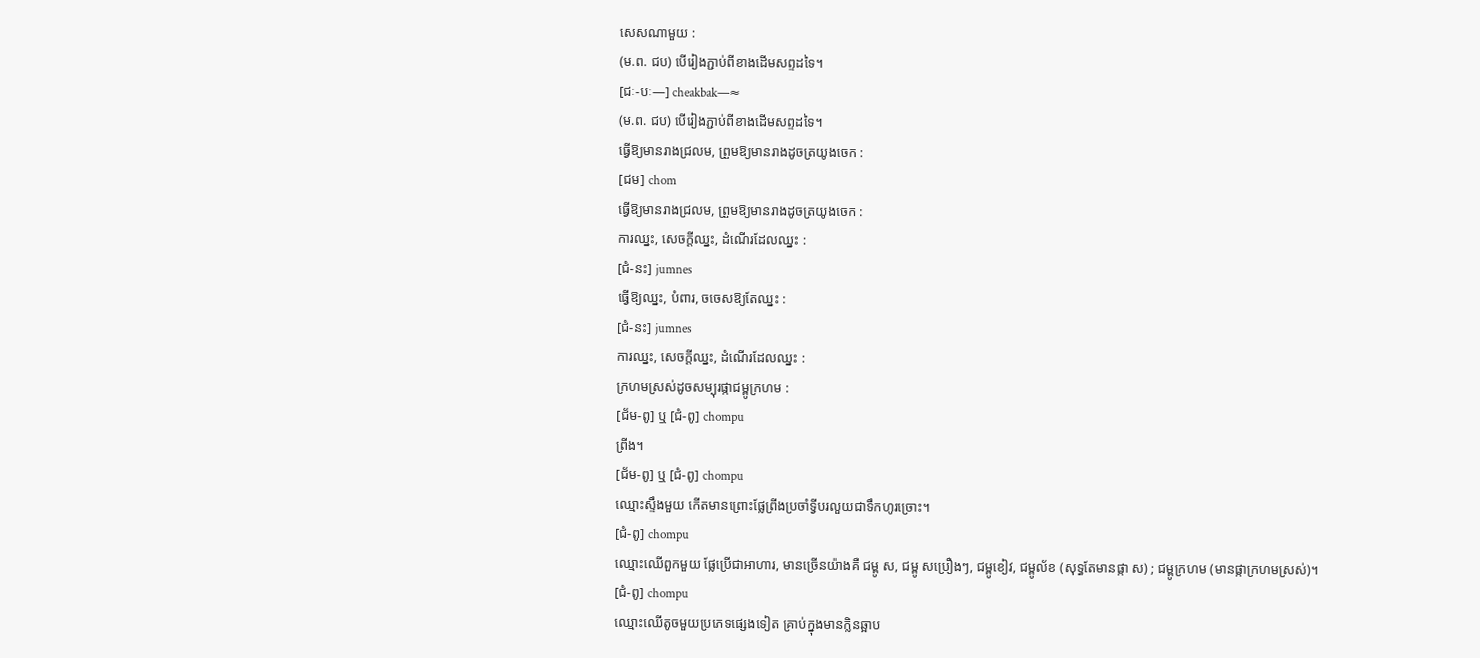សេសណាមួយ :
(ម.ព. ជប) បើរៀងភ្ជាប់ពីខាងដើមសព្ទដទៃ។
[ជៈ-បៈ—] cheakbak—≈
(ម.ព. ជប) បើរៀងភ្ជាប់ពីខាងដើមសព្ទដទៃ។
ធ្វើឱ្យមានរាងជ្រលម, ព្រួមឱ្យមានរាងដូចត្រយូងចេក :
[ជម] chom
ធ្វើឱ្យមានរាងជ្រលម, ព្រួមឱ្យមានរាងដូចត្រយូងចេក :
ការឈ្នះ, សេចក្ដីឈ្នះ, ដំណើរដែលឈ្នះ :
[ជំ-នះ] jumnes
ធ្វើឱ្យឈ្នះ, បំពារ, ចចេសឱ្យតែឈ្នះ :
[ជំ-នះ] jumnes
ការឈ្នះ, សេចក្ដីឈ្នះ, ដំណើរដែលឈ្នះ :
ក្រហមស្រស់ដូចសម្បុរផ្កាជម្ពូក្រហម :
[ជ័ម-ពូ] ឬ [ជំ-ពូ] chompu
ព្រីង។
[ជ័ម-ពូ] ឬ [ជំ-ពូ] chompu
ឈ្មោះស្ទឹងមួយ កើតមានព្រោះផ្លែព្រីងប្រចាំទ្វីបរលួយជាទឹកហូរច្រោះ។
[ជំ-ពូ] chompu
ឈ្មោះឈើពួកមួយ ផ្លែប្រើជាអាហារ, មានច្រើនយ៉ាងគឺ ជម្ពូ ស, ជម្ពូ សប្រឿងៗ, ជម្ពូខៀវ, ជម្ពូល័ខ (សុទ្ធតែមានផ្កា ស) ; ជម្ពូក្រហម (មានផ្កាក្រហមស្រស់)។
[ជំ-ពូ] chompu
ឈ្មោះឈើតូចមួយប្រភេទផ្សេងទៀត គ្រាប់ក្នុងមានក្លិនឆ្អាប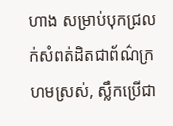ហាង សម្រាប់បុកជ្រលក់សំពត់ដិតជាព័ណ៌ក្រហមស្រស់, ស្លឹកប្រើជា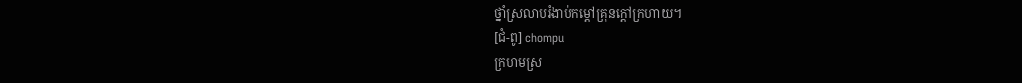ថ្នាំស្រលាបរំងាប់កម្ដៅគ្រុនក្ដៅក្រហាយ។
[ជំ-ពូ] chompu
ក្រហមស្រ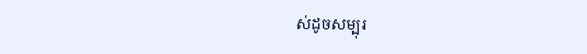ស់ដូចសម្បុរ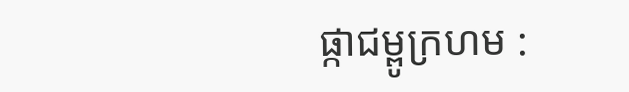ផ្កាជម្ពូក្រហម :